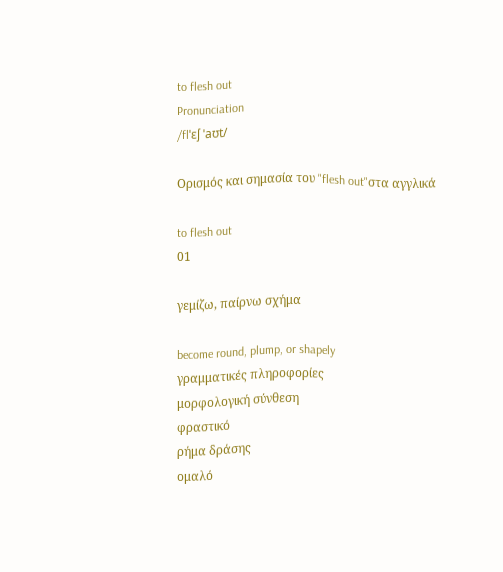to flesh out
Pronunciation
/flˈɛʃ ˈaʊt/

Ορισμός και σημασία του "flesh out"στα αγγλικά

to flesh out
01

γεμίζω, παίρνω σχήμα

become round, plump, or shapely
γραμματικές πληροφορίες
μορφολογική σύνθεση
φραστικό
ρήμα δράσης
ομαλό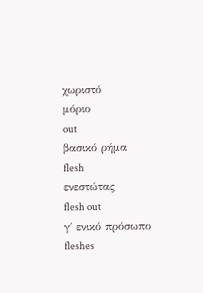χωριστό
μόριο
out
βασικό ρήμα
flesh
ενεστώτας
flesh out
γ΄ ενικό πρόσωπο
fleshes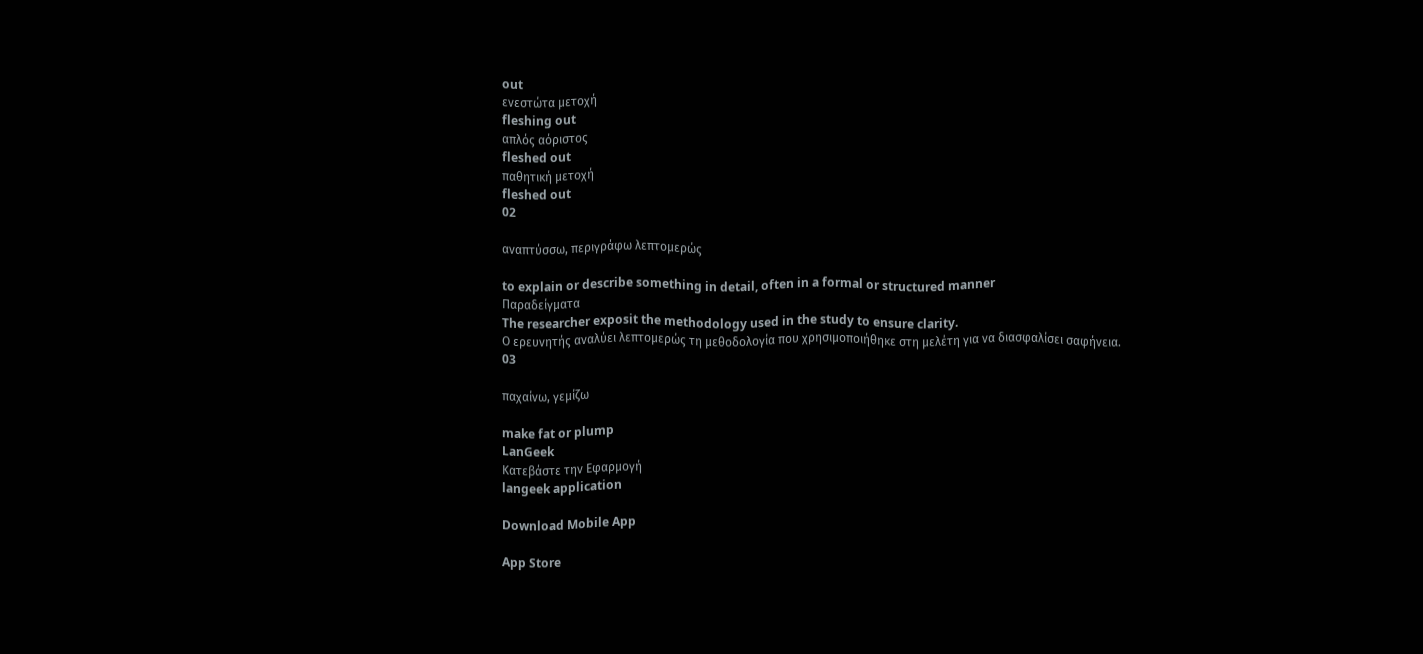out
ενεστώτα μετοχή
fleshing out
απλός αόριστος
fleshed out
παθητική μετοχή
fleshed out
02

αναπτύσσω, περιγράφω λεπτομερώς

to explain or describe something in detail, often in a formal or structured manner
Παραδείγματα
The researcher exposit the methodology used in the study to ensure clarity.
Ο ερευνητής αναλύει λεπτομερώς τη μεθοδολογία που χρησιμοποιήθηκε στη μελέτη για να διασφαλίσει σαφήνεια.
03

παχαίνω, γεμίζω

make fat or plump
LanGeek
Κατεβάστε την Εφαρμογή
langeek application

Download Mobile App

App Store